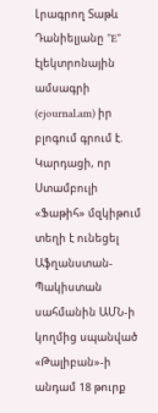Լրագրող Տաթև Դանիելյանը ”E” էլեկտրոնային ամսագրի (ejournal.am) իր բլոգում գրում է.
Կարդացի, որ Ստամբուլի «Ֆաթիհ» մզկիթում տեղի է ունեցել Աֆղանստան-Պակիստան սահմանին ԱՄՆ-ի կողմից սպանված «Թալիբան»-ի անդամ 18 թուրք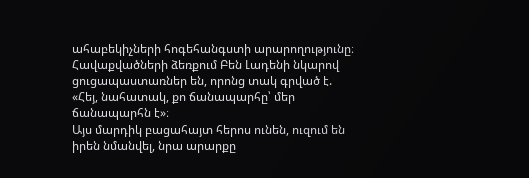ահաբեկիչների հոգեհանգստի արարողությունը։ Հավաքվածների ձեռքում Բեն Լադենի նկարով ցուցապաստառներ են, որոնց տակ գրված է. «Հեյ, նահատակ, քո ճանապարհը՝ մեր ճանապարհն է»։
Այս մարդիկ բացահայտ հերոս ունեն, ուզում են իրեն նմանվել, նրա արարքը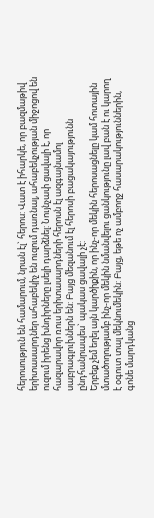հերոսություն են համարում, նրան էլ` հերոս: Վատ է իհարկե, որ բազմաթիվ երիտասարդներ ահաբեկիչ են ուզում դառնալ, ահաբեկչության միջոցով են ուզում իրենց խնդիրները լսելի դարձնել: Նույնչափ ցավալի է, որ հազարավոր ռուս երիտասարդների հերոսն էլ ազգայնամոլ սաբրագլուխներն են: Բայց մեզանում էլ հերոսի բացակայությունն ընդհանրապես` պակաս ցավալի չէ:
Երբեք չեմ եղել այն կարծիքին, որ ինչ-որ մեկին հերոսացնելը կամ հոտային մտածողությամբ ինչ-որ մեկին նմանվելու ցանկությունը լավ բան է ու կարող է օգուտ տալ մեկնումեկին: Բայց, եթե ոչ ամբողջ հասարակություններին, գոնե մարդկանց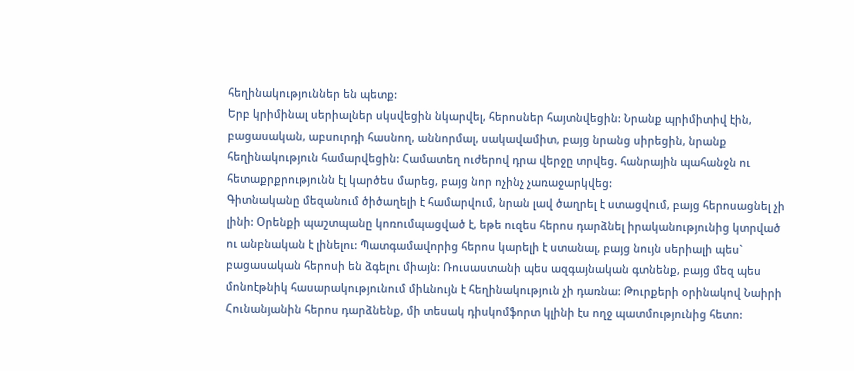հեղինակություններ են պետք:
Երբ կրիմինալ սերիալներ սկսվեցին նկարվել, հերոսներ հայտնվեցին: Նրանք պրիմիտիվ էին, բացասական, աբսուրդի հասնող, աննորմալ, սակավամիտ, բայց նրանց սիրեցին, նրանք հեղինակություն համարվեցին: Համատեղ ուժերով դրա վերջը տրվեց. հանրային պահանջն ու հետաքրքրությունն էլ կարծես մարեց, բայց նոր ոչինչ չառաջարկվեց:
Գիտնականը մեզանում ծիծաղելի է համարվում, նրան լավ ծաղրել է ստացվում, բայց հերոսացնել չի լինի: Օրենքի պաշտպանը կոռումպացված է, եթե ուզես հերոս դարձնել իրականությունից կտրված ու անբնական է լինելու: Պատգամավորից հերոս կարելի է ստանալ, բայց նույն սերիալի պես` բացասական հերոսի են ձգելու միայն: Ռուսաստանի պես ազգայնական գտնենք, բայց մեզ պես մոնոէթնիկ հասարակությունում միևնույն է հեղինակություն չի դառնա: Թուրքերի օրինակով Նաիրի Հունանյանին հերոս դարձնենք, մի տեսակ դիսկոմֆորտ կլինի էս ողջ պատմությունից հետո: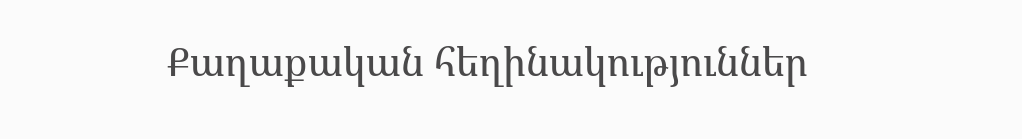Քաղաքական հեղինակություններ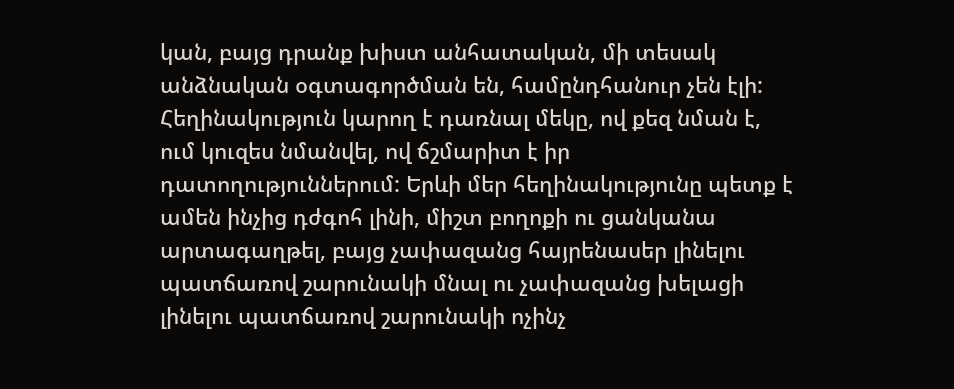կան, բայց դրանք խիստ անհատական, մի տեսակ անձնական օգտագործման են, համընդհանուր չեն էլի:
Հեղինակություն կարող է դառնալ մեկը, ով քեզ նման է, ում կուզես նմանվել, ով ճշմարիտ է իր դատողություններում: Երևի մեր հեղինակությունը պետք է ամեն ինչից դժգոհ լինի, միշտ բողոքի ու ցանկանա արտագաղթել, բայց չափազանց հայրենասեր լինելու պատճառով շարունակի մնալ ու չափազանց խելացի լինելու պատճառով շարունակի ոչինչ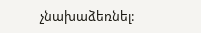չնախաձեռնել: